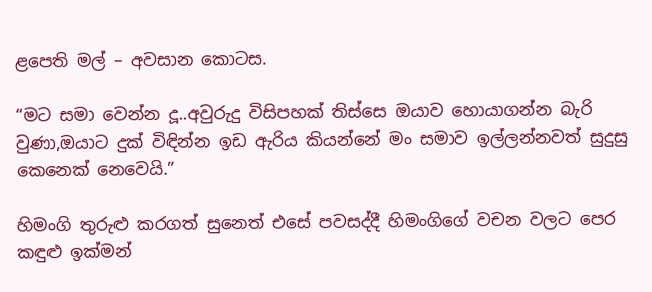ළපෙති මල් – අවසාන කොටස.

“මට සමා වෙන්න දූ..අවුරුදු විසිපහක් තිස්සෙ ඔයාව හොයාගන්න බැරි වුණා,ඔයාට දුක් විඳින්න ඉඩ ඇරිය කියන්නේ මං සමාව ඉල්ලන්නවත් සුදුසු කෙනෙක් නෙවෙයි.”

හිමංගි තුරුළු කරගත් සුනෙත් එසේ පවසද්දී හිමංගිගේ වචන වලට පෙර කඳුළු ඉක්මන්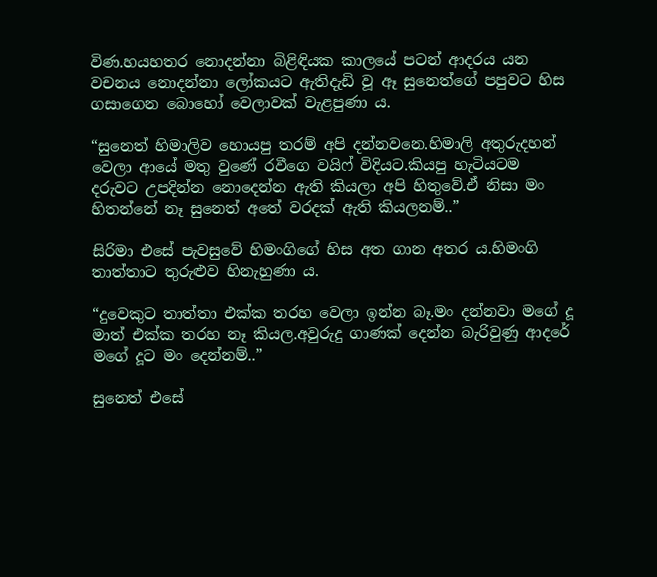විණ.හයහතර නොදන්නා බිළිඳියක කාලයේ පටන් ආදරය යන වචනය නොදන්නා ලෝකයට ඇතිදැඩි වූ ඈ සුනෙත්ගේ පපුවට හිස ගසාගෙන බොහෝ වෙලාවක් වැළපුණා ය.

“සුනෙත් හිමාලිව හොයපු තරම් අපි දන්නවනෙ.හිමාලි අතුරුදහන් වෙලා ආයේ මතු වුණේ රවීගෙ වයිෆ් විදියට.කියපු හැටියටම දරුවට උපදින්න නොදෙන්න ඇති කියලා අපි හිතුවේ.ඒ නිසා මං හිතන්නේ නෑ සුනෙත් අතේ වරදක් ඇති කියලනම්..”

සිරිමා එසේ පැවසුවේ හිමංගිගේ හිස අත ගාන අතර ය.හිමංගි තාත්තාට තුරුළුව හිනැහුණා ය.

“දුවෙකුට තාත්තා එක්ක තරහ වෙලා ඉන්න බෑ.මං දන්නවා මගේ දූ මාත් එක්ක තරහ නෑ කියල.අවුරුදු ගාණක් දෙන්න බැරිවුණු ආදරේ මගේ දූට මං දෙන්නම්..”

සුනෙත් එසේ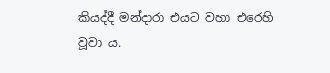කියද්දී මන්දාරා එයට වහා එරෙහි වූවා ය.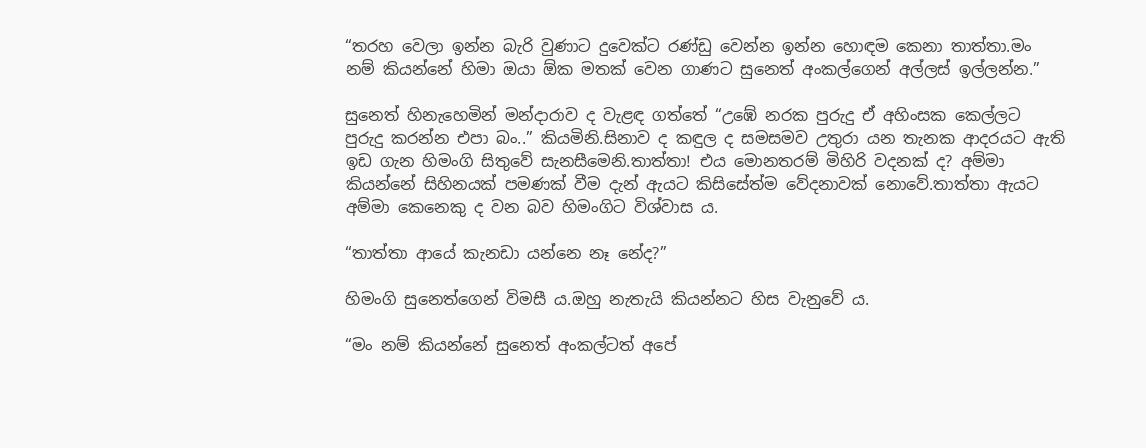“තරහ වෙලා ඉන්න බැරි වුණාට දුවෙක්ට රණ්ඩු වෙන්න ඉන්න හොඳම කෙනා තාත්තා.මං නම් කියන්නේ හිමා ඔයා ඕක මතක් වෙන ගාණට සුනෙත් අංකල්ගෙන් අල්ලස් ඉල්ලන්න.”

සුනෙත් හිනැහෙමින් මන්දාරාව ද වැළඳ ගත්තේ “උඹේ නරක පුරුදු ඒ අහිංසක කෙල්ලට පුරුදු කරන්න එපා බං..” කියමිනි.සිනාව ද කඳුල ද සමසමව උතුරා යන තැනක ආදරයට ඇති ඉඩ ගැන හිමංගි සිතුවේ සැනසීමෙනි.තාත්තා! එය මොනතරම් මිහිරි වදනක් ද? අම්මා කියන්නේ සිහිනයක් පමණක් වීම දැන් ඇයට කිසිසේත්ම වේදනාවක් නොවේ.තාත්තා ඇයට අම්මා කෙනෙකු ද වන බව හිමංගිට විශ්වාස ය.

“තාත්තා ආයේ කැනඩා යන්නෙ නෑ නේද?”

හිමංගි සුනෙත්ගෙන් විමසී ය.ඔහු නැතැයි කියන්නට හිස වැනුවේ ය.

“මං නම් කියන්නේ සුනෙත් අංකල්ටත් අපේ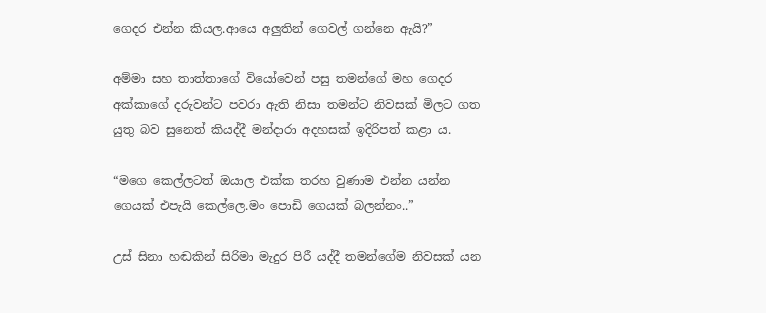ගෙදර එන්න කියල.ආයෙ අලුතින් ගෙවල් ගන්නෙ ඇයි?”

අම්මා සහ තාත්තාගේ වියෝවෙන් පසු තමන්ගේ මහ ගෙදර අක්කාගේ දරුවන්ට පවරා ඇති නිසා තමන්ට නිවසක් මිලට ගත යුතු බව සුනෙත් කියද්දී මන්දාරා අදහසක් ඉදිරිපත් කළා ය.

“මගෙ කෙල්ලටත් ඔයාල එක්ක තරහ වුණාම එන්න යන්න ගෙයක් එපැයි කෙල්ලෙ.මං පොඩි ගෙයක් බලන්නං..”

උස් සිනා හඬකින් සිරිමා මැදුර පිරී යද්දී තමන්ගේම නිවසක් යන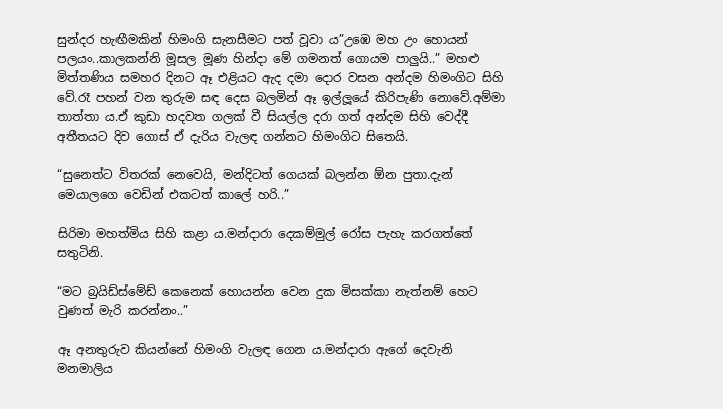සුන්දර හැඟීමකින් හිමංගි සැනසීමට පත් වූවා ය”උඹෙ මහ උං හොයන් පලයං..කාලකන්නි මූසල මූණ හින්දා මේ ගමනත් ගොයම පාලුයි..” මහළු මිත්තණිය සමහර දිනට ඈ එළියට ඇද දමා දොර වසන අන්දම හිමංගිට සිහි වේ.රෑ පහන් වන තුරුම සඳ දෙස බලමින් ඈ ඉල්ලූයේ කිරිපැණි නොවේ.අම්මා තාත්තා ය.ඒ කුඩා හදවත ගලක් වී සියල්ල දරා ගත් අන්දම සිහි වෙද්දී අතීතයට දිව ගොස් ඒ දැරිය වැලඳ ගන්නට හිමංගිට සිතෙයි.

“සුනෙත්ට විතරක් නෙවෙයි, මන්දිටත් ගෙයක් බලන්න ඕන පුතා.දැන් මෙයාලගෙ වෙඩින් එකටත් කාලේ හරි..”

සිරිමා මහත්මිය සිහි කළා ය.මන්දාරා දෙකම්මුල් රෝස පැහැ කරගත්තේ සතුටිනි.

“මට බ්‍රයිඩ්ස්මේඩ් කෙනෙක් හොයන්න වෙන දුක මිසක්කා නැත්නම් හෙට වුණත් මැරි කරන්නං..”

ඈ අනතුරුව කියන්නේ හිමංගි වැලඳ ගෙන ය.මන්දාරා ඇගේ දෙවැනි මනමාලිය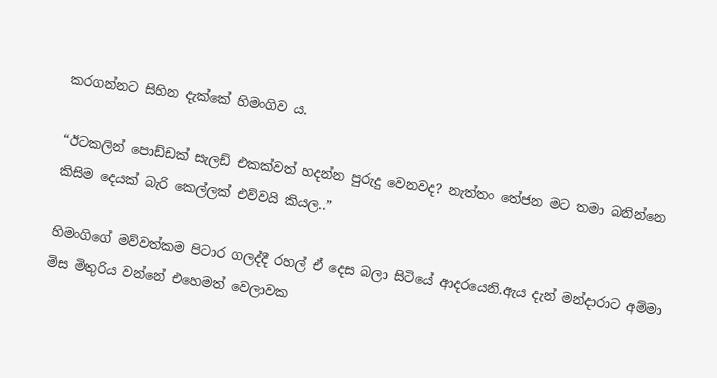කරගන්නට සිහින දැක්කේ හිමංගිව ය.

“ඊටකලින් පොඩ්ඩක් සැලඩ් එකක්වත් හදන්න පුරුදු වෙනවද? නැත්තං තේජන මට තමා බනින්නෙ කිසිම දෙයක් බැරි කෙල්ලක් එව්වයි කියල..”

හිමංගිගේ මව්වත්කම පිටාර ගලද්දී රහල් ඒ දෙස බලා සිටියේ ආදරයෙනි.ඇය දැන් මන්දාරාට අම්මා මිස මිතුරිය වන්නේ එහෙමත් වෙලාවක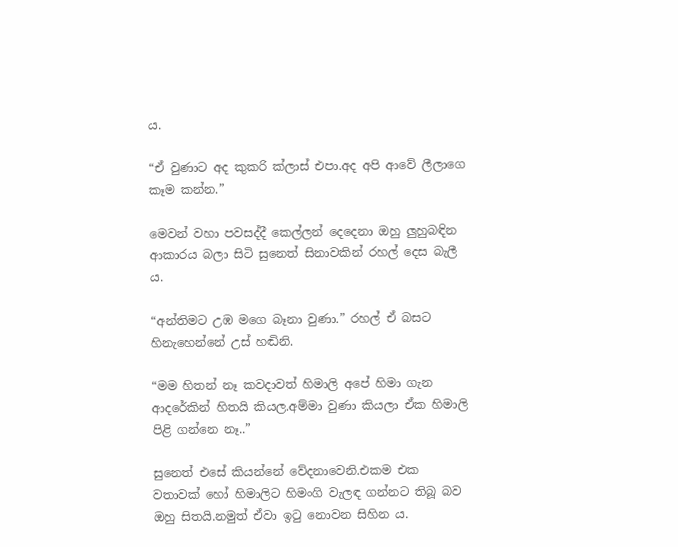ය.

“ඒ වුණාට අද කුකරි ක්ලාස් එපා.අද අපි ආවේ ලීලාගෙ කෑම කන්න.”

මෙවන් වහා පවසද්දී කෙල්ලන් දෙදෙනා ඔහු ලුහුබඳින ආකාරය බලා සිටි සුනෙත් සිනාවකින් රහල් දෙස බැලී ය.

“අන්තිමට උඹ මගෙ බෑනා වුණා.” රහල් ඒ බසට හිනැහෙන්නේ උස් හඬිනි.

“මම හිතන් නෑ කවදාවත් හිමාලි අපේ හිමා ගැන ආදරේකින් හිතයි කියල.අම්මා වුණා කියලා ඒක හිමාලි පිළි ගන්නෙ නෑ..”

සුනෙත් එසේ කියන්නේ වේදනාවෙනි.එකම එක වතාවක් හෝ හිමාලිට හිමංගි වැලඳ ගන්නට තිබූ බව ඔහු සිතයි.නමුත් ඒවා ඉටු නොවන සිහින ය.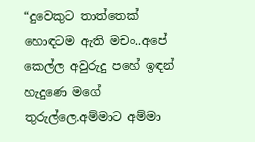“දුවෙකුට තාත්තෙක් හොඳටම ඇති මචං..අපේ කෙල්ල අවුරුදු පහේ ඉඳන් හැදුණෙ මගේ තුරුල්ලෙ.අම්මාට අම්මා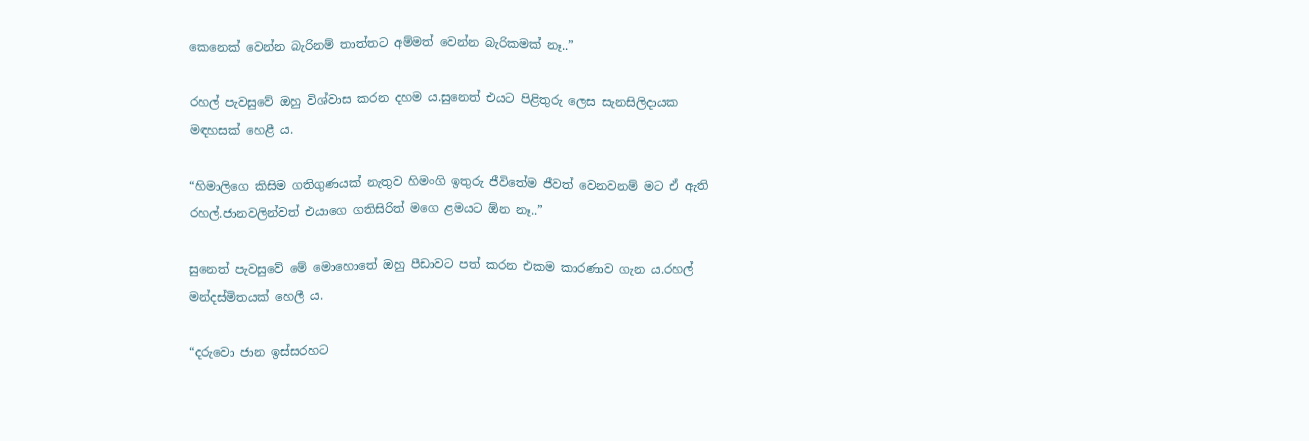කෙනෙක් වෙන්න බැරිනම් තාත්තට අම්මත් වෙන්න බැරිකමක් නෑ..”

රහල් පැවසුවේ ඔහු විශ්වාස කරන දහම ය.සුනෙත් එයට පිළිතුරු ලෙස සැනසිලිදායක මඳහසක් හෙළී ය.

“හිමාලිගෙ කිසිම ගතිගුණයක් නැතුව හිමංගි ඉතුරු ජීවිතේම ජීවත් වෙනවනම් මට ඒ ඇති රහල්.ජානවලින්වත් එයාගෙ ගතිසිරිත් මගෙ ළමයට ඕන නෑ..”

සුනෙත් පැවසුවේ මේ මොහොතේ ඔහු පීඩාවට පත් කරන එකම කාරණාව ගැන ය.රහල් මන්දස්මිතයක් හෙලී ය.

“දරුවො ජාන ඉස්සරහට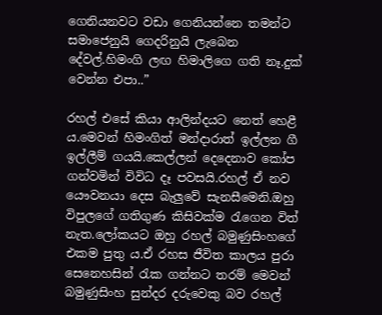ගෙනියනවට වඩා ගෙනියන්නෙ තමන්ට සමාජෙනුයි ගෙදරිනුයි ලැබෙන දේවල්.හිමංගි ලඟ හිමාලිගෙ ගති නෑ.දුක් වෙන්න එපා..”

රහල් එසේ කියා ආලින්දයට නෙත් හෙළී ය.මෙවන් හිමංගිත් මන්දාරාත් ඉල්ලන ගී ඉල්ලීම් ගයයි.කෙල්ලන් දෙදෙනාව කෝප ගන්වමින් විවිධ දෑ පවසයි.රහල් ඒ නව යෞවනයා දෙස බැලුවේ සැනසීමෙනි.ඔහු විපුලගේ ගතිගුණ කිසිවක්ම රැගෙන විත් නැත.ලෝකයට ඔහු රහල් බමුණුසිංහගේ එකම පුතු ය.ඒ රහස ජීවිත කාලය පුරා සෙනෙහසින් රැක ගන්නට තරම් මෙවන් බමුණුසිංහ සුන්දර දරුවෙකු බව රහල්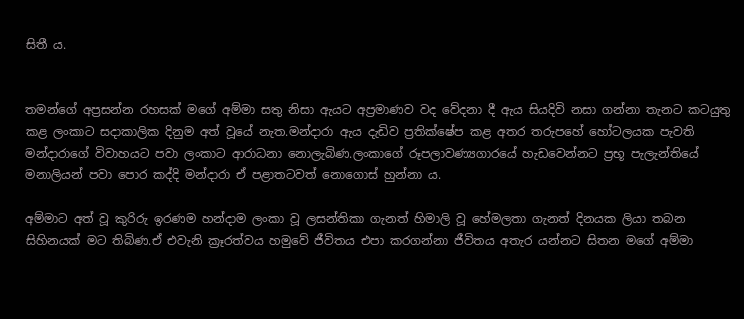සිතී ය.


තමන්ගේ අප්‍රසන්න රහසක් මගේ අම්මා සතු නිසා ඇයට අප්‍රමාණව වද වේදනා දී ඇය සියදිවි නසා ගන්නා තැනට කටයුතු කළ ලංකාට සදාකාලික දිනුම අත් වූයේ නැත.මන්දාරා ඇය දැඩිව ප්‍රතික්ෂේප කළ අතර තරුපහේ හෝටලයක පැවති මන්දාරාගේ විවාහයට පවා ලංකාට ආරාධනා නොලැබිණ.ලංකාගේ රූපලාවණ්‍යගාරයේ හැඩවෙන්නට ප්‍රභූ පැලැන්තියේ මනාලියන් පවා පොර කද්දි මන්දාරා ඒ පළාතටවත් නොගොස් හුන්නා ය.

අම්මාට අත් වූ කුරිරු ඉරණම හන්දාම ලංකා වූ ලසන්තිකා ගැනත් හිමාලි වූ හේමලතා ගැනත් දිනයක ලියා තබන සිහිනයක් මට තිබිණ.ඒ එවැනි ක්‍රෑරත්වය හමුවේ ජීවිතය එපා කරගන්නා ජීවිතය අතැර යන්නට සිතන මගේ අම්මා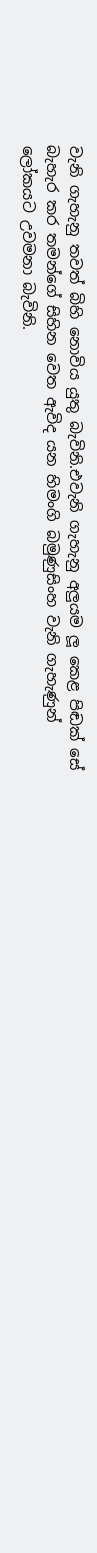වැනි ගැහැනු තවත් බිහි නොවිය යුතු බැවිනි.එවැනි ගැහැනු අලුයම ලූ කෙළ පිඬක් සේ බැහැර කර තමන්ගේ සිහින වෙත ඇවිද යන හිමංගි බමුණුසිංහ වැනි ගැහැණුන් ලෝකයට උවමනා බැවිනි.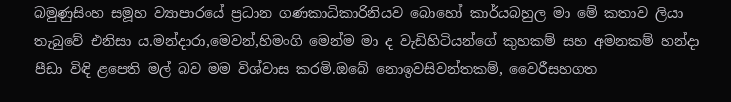බමුණුසිංහ සමූහ ව්‍යාපාරයේ ප්‍රධාන ගණකාධිකාරිනියව බොහෝ කාර්යබහුල මා මේ කතාව ලියා තැබුවේ එනිසා ය.මන්දාරා,මෙවන්,හිමංගි මෙන්ම මා ද වැඩිහිටියන්ගේ කුහකම් සහ අමනකම් හන්දා පීඩා විඳි ළපෙති මල් බව මම විශ්වාස කරමි.ඔබේ නොඉවසිවන්තකම්, වෛරීසහගත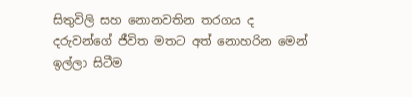සිතුවිලි සහ නොනවතින තරගය ද දරුවන්ගේ ජීවිත මතට අත් නොහරින මෙන් ඉල්ලා සිටීම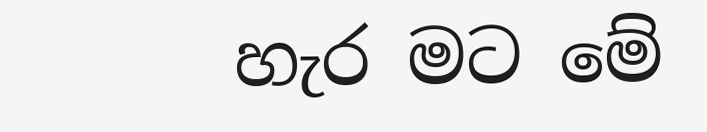හැර මට මේ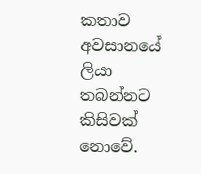කතාව අවසානයේ ලියා තබන්නට කිසිවක් නොවේ.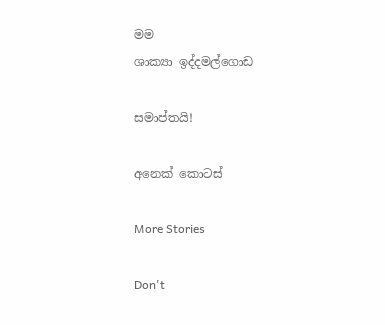මම
ශාක්‍යා ඉද්දමල්ගොඩ

සමාප්තයි!

අනෙක් කොටස්

More Stories

Don't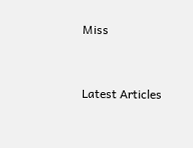Miss


Latest Articles